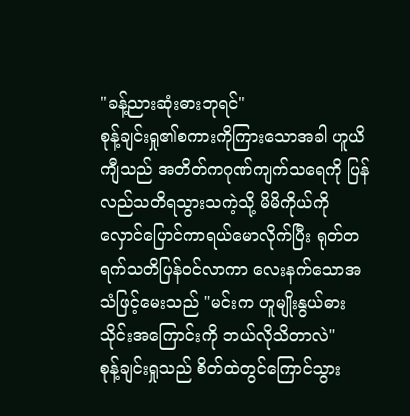"ခန့်ညားဆုံးဓားဘုရင်"
စုန့်ချင်းရှု၏စကားကိုကြားသောအခါ ဟူယိကျီသည် အတိတ်ကဂုဏ်ကျက်သရေကို ပြန်လည်သတိရသွားသကဲ့သို့ မိမိကိုယ်ကိုလှောင်ပြောင်ကာရယ်မောလိုက်ပြီး ရုတ်တရက်သတိပြန်ဝင်လာကာ လေးနက်သောအသံဖြင့်မေးသည် "မင်းက ဟူမျိုးနွယ်ဓားသိုင်းအကြောင်းကို ဘယ်လိုသိတာလဲ"
စုန့်ချင်းရှုသည် စိတ်ထဲတွင်ကြောင်သွား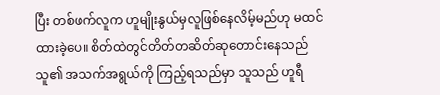ပြီး တစ်ဖက်လူက ဟူမျိုးနွယ်မှလူဖြစ်နေလိမ့်မည်ဟု မထင်ထားခဲ့ပေ။ စိတ်ထဲတွင်တိတ်တဆိတ်ဆုတောင်းနေသည် သူ၏ အသက်အရွယ်ကို ကြည့်ရသည်မှာ သူသည် ဟူရီ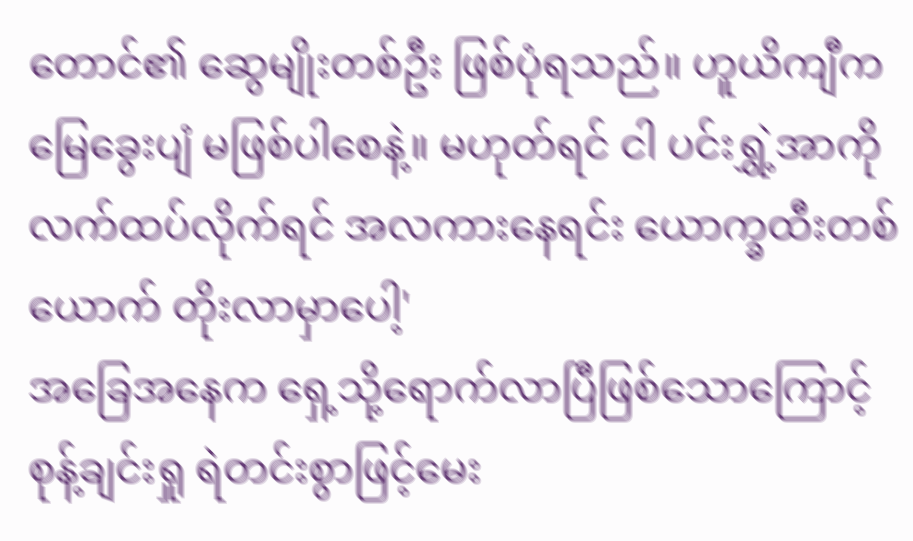တောင်၏ ဆွေမျိုးတစ်ဦး ဖြစ်ပုံရသည်။ ဟူယိကျီက မြေခွေးပျံ မဖြစ်ပါစေနဲ့။ မဟုတ်ရင် ငါ ပင်းရွှဲ့အာကို လက်ထပ်လိုက်ရင် အလကားနေရင်း ယောက္ခထီးတစ်ယောက် တိုးလာမှာပေါ့'
အခြေအနေက ရှေ့သို့ရောက်လာပြီဖြစ်သောကြောင့် စုန့်ချင်းရှု ရဲတင်းစွာဖြင့်မေး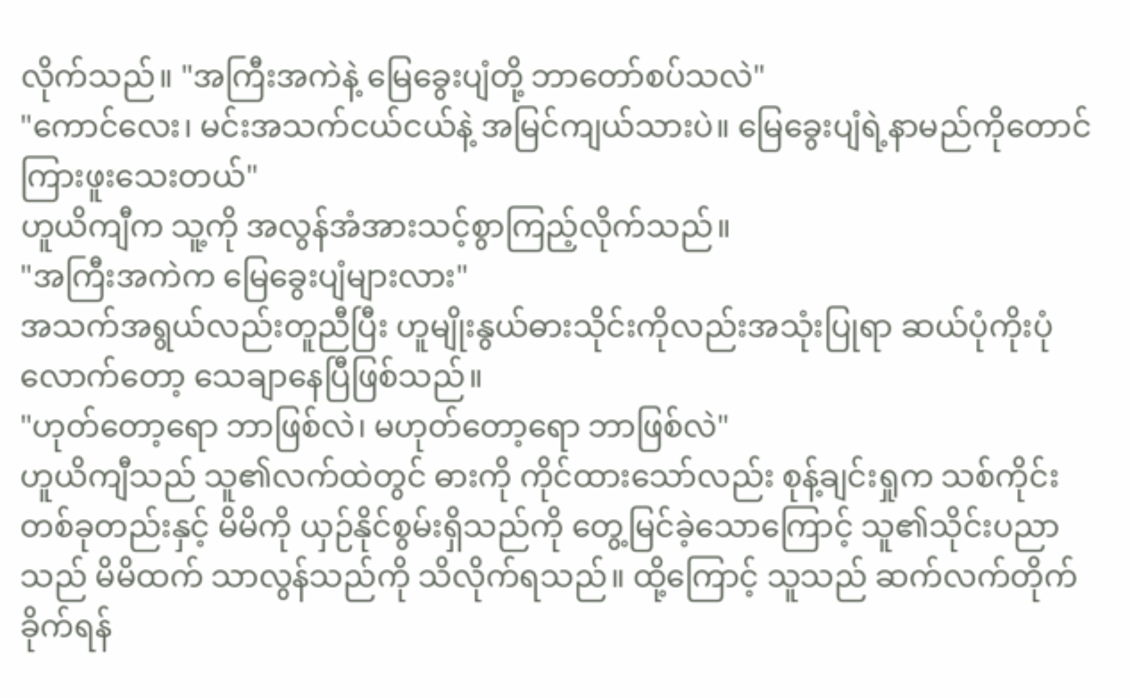လိုက်သည်။ "အကြီးအကဲနဲ့ မြေခွေးပျံတို့ ဘာတော်စပ်သလဲ"
"ကောင်လေး၊ မင်းအသက်ငယ်ငယ်နဲ့ အမြင်ကျယ်သားပဲ။ မြေခွေးပျံရဲ့နာမည်ကိုတောင် ကြားဖူးသေးတယ်"
ဟူယိကျီက သူ့ကို အလွန်အံအားသင့်စွာကြည့်လိုက်သည်။
"အကြီးအကဲက မြေခွေးပျံများလား"
အသက်အရွယ်လည်းတူညီပြီး ဟူမျိုးနွယ်ဓားသိုင်းကိုလည်းအသုံးပြုရာ ဆယ်ပုံကိုးပုံလောက်တော့ သေချာနေပြီဖြစ်သည်။
"ဟုတ်တော့ရော ဘာဖြစ်လဲ၊ မဟုတ်တော့ရော ဘာဖြစ်လဲ"
ဟူယိကျီသည် သူ၏လက်ထဲတွင် ဓားကို ကိုင်ထားသော်လည်း စုန့်ချင်းရှုက သစ်ကိုင်းတစ်ခုတည်းနှင့် မိမိကို ယှဉ်နိုင်စွမ်းရှိသည်ကို တွေ့မြင်ခဲ့သောကြောင့် သူ၏သိုင်းပညာသည် မိမိထက် သာလွန်သည်ကို သိလိုက်ရသည်။ ထို့ကြောင့် သူသည် ဆက်လက်တိုက်ခိုက်ရန်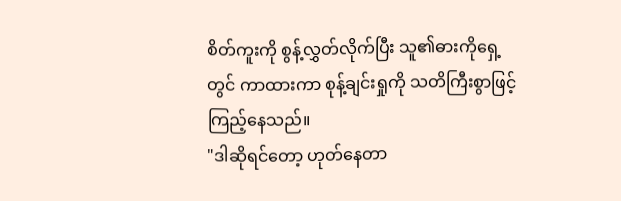စိတ်ကူးကို စွန့်လွှတ်လိုက်ပြီး သူ၏ဓားကိုရှေ့တွင် ကာထားကာ စုန့်ချင်းရှုကို သတိကြီးစွာဖြင့် ကြည့်နေသည်။
"ဒါဆိုရင်တော့ ဟုတ်နေတာ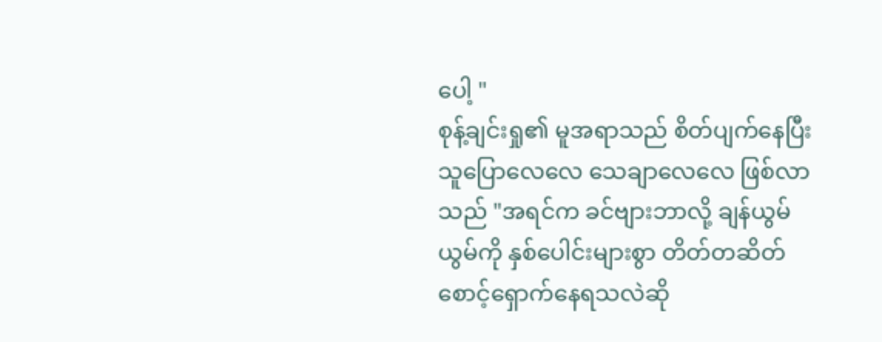ပေါ့ "
စုန့်ချင်းရှု၏ မူအရာသည် စိတ်ပျက်နေပြီး သူပြောလေလေ သေချာလေလေ ဖြစ်လာသည် "အရင်က ခင်ဗျားဘာလို့ ချန်ယွမ်ယွမ်ကို နှစ်ပေါင်းများစွာ တိတ်တဆိတ်စောင့်ရှောက်နေရသလဲဆို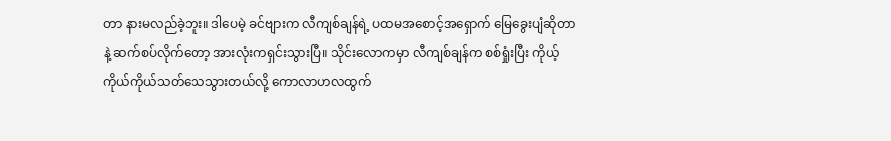တာ နားမလည်ခဲ့ဘူး။ ဒါပေမဲ့ ခင်ဗျားက လီကျစ်ချန်ရဲ့ ပထမအစောင့်အရှောက် မြေခွေးပျံဆိုတာနဲ့ ဆက်စပ်လိုက်တော့ အားလုံးကရှင်းသွားပြီ။ သိုင်းလောကမှာ လီကျစ်ချန်က စစ်ရှုံးပြီး ကိုယ့်ကိုယ်ကိုယ်သတ်သေသွားတယ်လို့ ကောလာဟလထွက်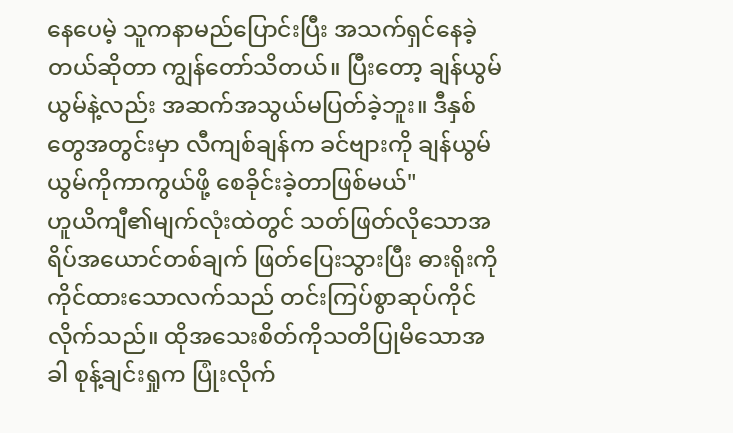နေပေမဲ့ သူကနာမည်ပြောင်းပြီး အသက်ရှင်နေခဲ့တယ်ဆိုတာ ကျွန်တော်သိတယ်။ ပြီးတော့ ချန်ယွမ်ယွမ်နဲ့လည်း အဆက်အသွယ်မပြတ်ခဲ့ဘူး။ ဒီနှစ်တွေအတွင်းမှာ လီကျစ်ချန်က ခင်ဗျားကို ချန်ယွမ်ယွမ်ကိုကာကွယ်ဖို့ စေခိုင်းခဲ့တာဖြစ်မယ်"
ဟူယိကျီ၏မျက်လုံးထဲတွင် သတ်ဖြတ်လိုသောအရိပ်အယောင်တစ်ချက် ဖြတ်ပြေးသွားပြီး ဓားရိုးကိုကိုင်ထားသောလက်သည် တင်းကြပ်စွာဆုပ်ကိုင်လိုက်သည်။ ထိုအသေးစိတ်ကိုသတိပြုမိသောအခါ စုန့်ချင်းရှုက ပြုံးလိုက်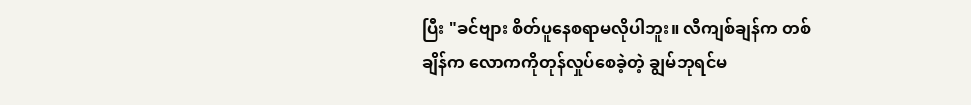ပြီး "ခင်ဗျား စိတ်ပူနေစရာမလိုပါဘူး။ လီကျစ်ချန်က တစ်ချိန်က လောကကိုတုန်လှုပ်စေခဲ့တဲ့ ချွမ်ဘုရင်မ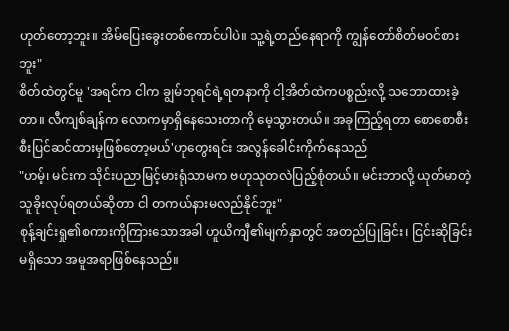ဟုတ်တော့ဘူး။ အိမ်ပြေးခွေးတစ်ကောင်ပါပဲ။ သူ့ရဲ့တည်နေရာကို ကျွန်တော်စိတ်မဝင်စားဘူး"
စိတ်ထဲတွင်မူ 'အရင်က ငါက ချွမ်ဘုရင်ရဲ့ရတနာကို ငါ့အိတ်ထဲကပစ္စည်းလို့ သဘောထားခဲ့တာ။ လီကျစ်ချန်က လောကမှာရှိနေသေးတာကို မေ့သွားတယ်။ အခုကြည့်ရတာ စောစောစီးစီးပြင်ဆင်ထားမှဖြစ်တော့မယ်'ဟုတွေးရင်း အလွန်ခေါင်းကိုက်နေသည်
"ဟမ့်၊ မင်းက သိုင်းပညာမြင့်မားရုံသာမက ဗဟုသုတလဲပြည့်စုံတယ်။ မင်းဘာလို့ ယုတ်မာတဲ့သူခိုးလုပ်ရတယ်ဆိုတာ ငါ တကယ်နားမလည်နိုင်ဘူး"
စုန့်ချင်းရှု၏စကားကိုကြားသောအခါ ဟူယိကျီ၏မျက်နှာတွင် အတည်ပြုခြင်း၊ ငြင်းဆိုခြင်းမရှိသော အမူအရာဖြစ်နေသည်။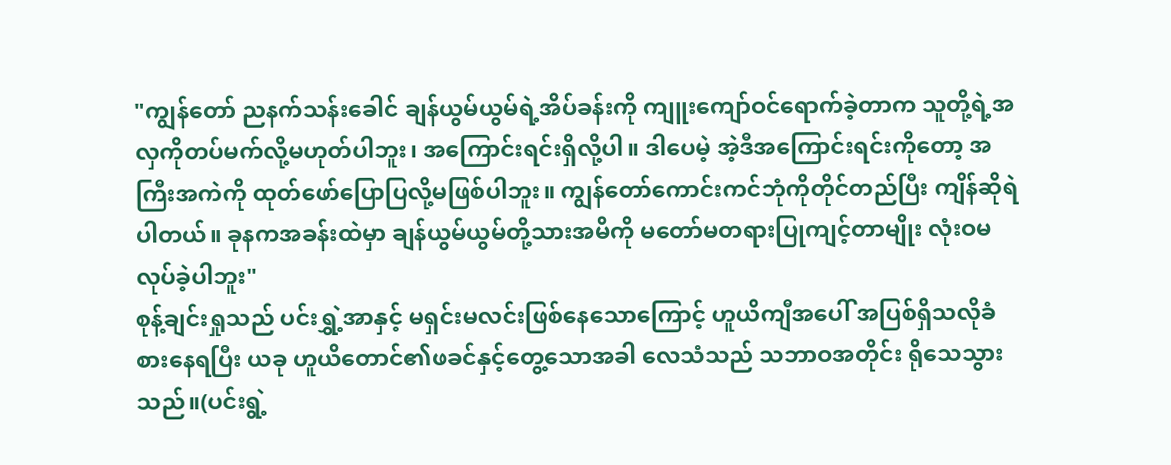"ကျွန်တော် ညနက်သန်းခေါင် ချန်ယွမ်ယွမ်ရဲ့အိပ်ခန်းကို ကျူးကျော်ဝင်ရောက်ခဲ့တာက သူတို့ရဲ့အလှကိုတပ်မက်လို့မဟုတ်ပါဘူး၊ အကြောင်းရင်းရှိလို့ပါ။ ဒါပေမဲ့ အဲ့ဒီအကြောင်းရင်းကိုတော့ အကြီးအကဲကို ထုတ်ဖော်ပြောပြလို့မဖြစ်ပါဘူး။ ကျွန်တော်ကောင်းကင်ဘုံကိုတိုင်တည်ပြီး ကျိန်ဆိုရဲပါတယ်။ ခုနကအခန်းထဲမှာ ချန်ယွမ်ယွမ်တို့သားအမိကို မတော်မတရားပြုကျင့်တာမျိုး လုံးဝမလုပ်ခဲ့ပါဘူး"
စုန့်ချင်းရှုသည် ပင်းရွှဲ့အာနှင့် မရှင်းမလင်းဖြစ်နေသောကြောင့် ဟူယိကျီအပေါ် အပြစ်ရှိသလိုခံစားနေရပြီး ယခု ဟူယိတောင်၏ဖခင်နှင့်တွေ့သောအခါ လေသံသည် သဘာဝအတိုင်း ရိုသေသွားသည်။(ပင်းရွဲ့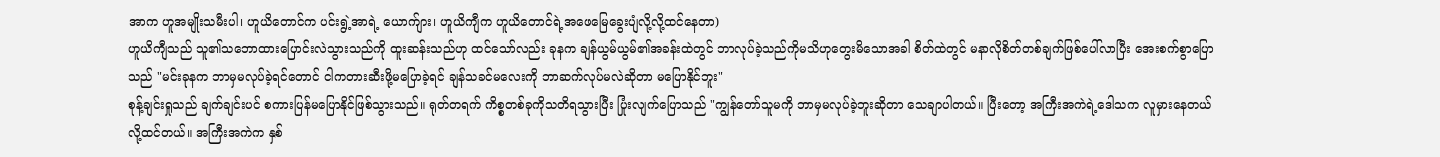အာက ဟူအမျိုးသမီးပါ၊ ဟူယိတောင်က ပင်းရွဲ့အာရဲ့ ယောက်ျား၊ ဟူယိကျီက ဟူယိတောင်ရဲ့အဖေမြေခွေးပျံလို့လို့ထင်နေတာ)
ဟူယိကျီသည် သူ၏သဘောထားပြောင်းလဲသွားသည်ကို ထူးဆန်းသည်ဟု ထင်သော်လည်း ခုနက ချန်ယွမ်ယွမ်၏အခန်းထဲတွင် ဘာလုပ်ခဲ့သည်ကိုမသိဟုတွေးမိသောအခါ စိတ်ထဲတွင် မနာလိုစိတ်တစ်ချက်ဖြစ်ပေါ်လာပြီး အေးစက်စွာပြောသည် "မင်းခုနက ဘာမှမလုပ်ခဲ့ရင်တောင် ငါကတားဆီးဖို့မပြောခဲ့ရင် ချန်သခင်မလေးကို ဘာဆက်လုပ်မလဲဆိုတာ မပြောနိုင်ဘူး"
စုန့်ချင်းရှုသည် ချက်ချင်းပင် စကားပြန်မပြောနိုင်ဖြစ်သွားသည်။ ရုတ်တရက် ကိစ္စတစ်ခုကိုသတိရသွားပြီး ပြုံးလျက်ပြောသည် "ကျွန်တော်သူမကို ဘာမှမလုပ်ခဲ့ဘူးဆိုတာ သေချာပါတယ်။ ပြီးတော့ အကြီးအကဲရဲ့ဒေါသက လူမှားနေတယ်လို့ထင်တယ်။ အကြီးအကဲက နှစ်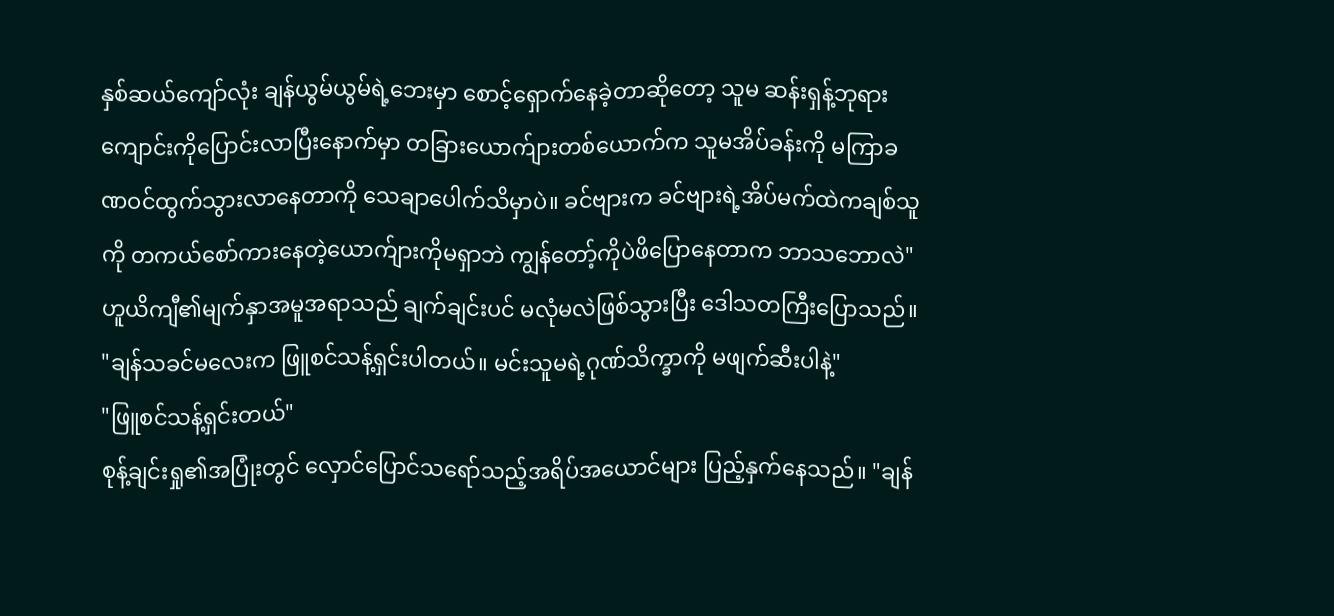နှစ်ဆယ်ကျော်လုံး ချန်ယွမ်ယွမ်ရဲ့ဘေးမှာ စောင့်ရှောက်နေခဲ့တာဆိုတော့ သူမ ဆန်းရှန့်ဘုရားကျောင်းကိုပြောင်းလာပြီးနောက်မှာ တခြားယောက်ျားတစ်ယောက်က သူမအိပ်ခန်းကို မကြာခဏဝင်ထွက်သွားလာနေတာကို သေချာပေါက်သိမှာပဲ။ ခင်ဗျားက ခင်ဗျားရဲ့အိပ်မက်ထဲကချစ်သူကို တကယ်စော်ကားနေတဲ့ယောက်ျားကိုမရှာဘဲ ကျွန်တော့်ကိုပဲဖိပြောနေတာက ဘာသဘောလဲ"
ဟူယိကျီ၏မျက်နှာအမူအရာသည် ချက်ချင်းပင် မလုံမလဲဖြစ်သွားပြီး ဒေါသတကြီးပြောသည်။ "ချန်သခင်မလေးက ဖြူစင်သန့်ရှင်းပါတယ်။ မင်းသူမရဲ့ဂုဏ်သိက္ခာကို မဖျက်ဆီးပါနဲ့"
"ဖြူစင်သန့်ရှင်းတယ်"
စုန့်ချင်းရှု၏အပြုံးတွင် လှောင်ပြောင်သရော်သည့်အရိပ်အယောင်များ ပြည့်နှက်နေသည်။ "ချန်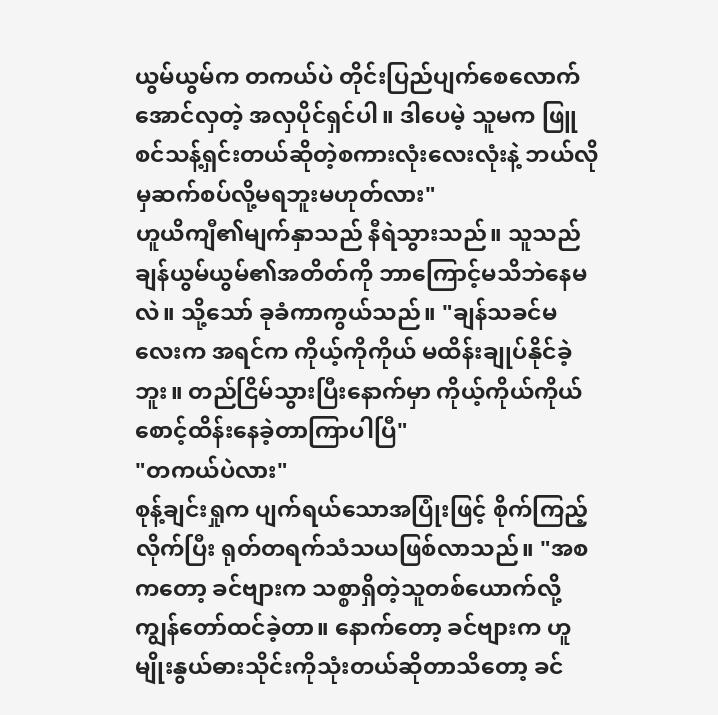ယွမ်ယွမ်က တကယ်ပဲ တိုင်းပြည်ပျက်စေလောက်အောင်လှတဲ့ အလှပိုင်ရှင်ပါ။ ဒါပေမဲ့ သူမက ဖြူစင်သန့်ရှင်းတယ်ဆိုတဲ့စကားလုံးလေးလုံးနဲ့ ဘယ်လိုမှဆက်စပ်လို့မရဘူးမဟုတ်လား"
ဟူယိကျီ၏မျက်နှာသည် နီရဲသွားသည်။ သူသည် ချန်ယွမ်ယွမ်၏အတိတ်ကို ဘာကြောင့်မသိဘဲနေမလဲ။ သို့သော် ခုခံကာကွယ်သည်။ "ချန်သခင်မလေးက အရင်က ကိုယ့်ကိုကိုယ် မထိန်းချုပ်နိုင်ခဲ့ဘူး။ တည်ငြိမ်သွားပြီးနောက်မှာ ကိုယ့်ကိုယ်ကိုယ်စောင့်ထိန်းနေခဲ့တာကြာပါပြီ"
"တကယ်ပဲလား"
စုန့်ချင်းရှုက ပျက်ရယ်သောအပြုံးဖြင့် စိုက်ကြည့်လိုက်ပြီး ရုတ်တရက်သံသယဖြစ်လာသည်။ "အစကတော့ ခင်ဗျားက သစ္စာရှိတဲ့သူတစ်ယောက်လို့ ကျွန်တော်ထင်ခဲ့တာ။ နောက်တော့ ခင်ဗျားက ဟူမျိုးနွယ်ဓားသိုင်းကိုသုံးတယ်ဆိုတာသိတော့ ခင်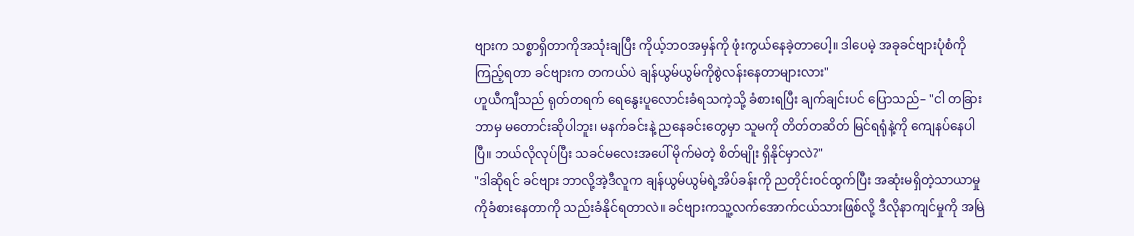ဗျားက သစ္စာရှိတာကိုအသုံးချပြီး ကိုယ့်ဘဝအမှန်ကို ဖုံးကွယ်နေခဲ့တာပေါ့။ ဒါပေမဲ့ အခုခင်ဗျားပုံစံကိုကြည့်ရတာ ခင်ဗျားက တကယ်ပဲ ချန်ယွမ်ယွမ်ကိုစွဲလန်းနေတာများလား"
ဟူယီကျီသည် ရုတ်တရက် ရေနွေးပူလောင်းခံရသကဲ့သို့ ခံစားရပြီး ချက်ချင်းပင် ပြောသည်– "ငါ တခြားဘာမှ မတောင်းဆိုပါဘူး၊ မနက်ခင်းနဲ့ ညနေခင်းတွေမှာ သူမကို တိတ်တဆိတ် မြင်ရရုံနဲ့ကို ကျေနပ်နေပါပြီ။ ဘယ်လိုလုပ်ပြီး သခင်မလေးအပေါ် မိုက်မဲတဲ့ စိတ်မျိုး ရှိနိုင်မှာလဲ?"
"ဒါဆိုရင် ခင်ဗျား ဘာလို့အဲ့ဒီလူက ချန်ယွမ်ယွမ်ရဲ့အိပ်ခန်းကို ညတိုင်းဝင်ထွက်ပြီး အဆုံးမရှိတဲ့သာယာမှုကိုခံစားနေတာကို သည်းခံနိုင်ရတာလဲ။ ခင်ဗျားကသူ့လက်အောက်ငယ်သားဖြစ်လို့ ဒီလိုနာကျင်မှုကို အမြဲ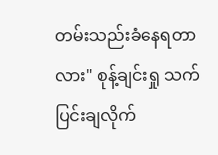တမ်းသည်းခံနေရတာလား" စုန့်ချင်းရှု သက်ပြင်းချလိုက်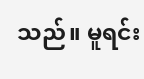သည်။ မူရင်း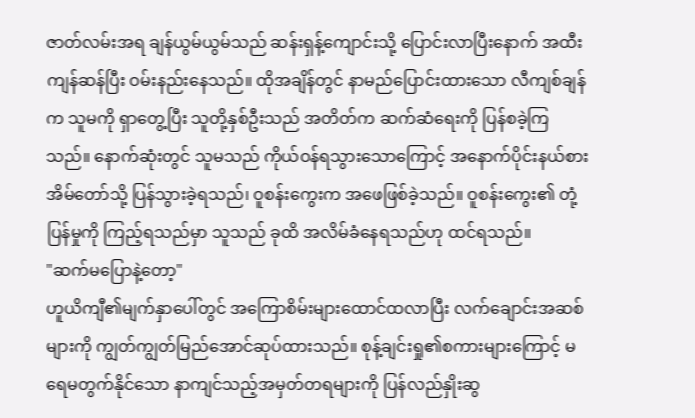ဇာတ်လမ်းအရ ချန်ယွမ်ယွမ်သည် ဆန်းရှန့်ကျောင်းသို့ ပြောင်းလာပြီးနောက် အထီးကျန်ဆန်ပြီး ဝမ်းနည်းနေသည်။ ထိုအချိန်တွင် နာမည်ပြောင်းထားသော လီကျစ်ချန်က သူမကို ရှာတွေ့ပြီး သူတို့နှစ်ဦးသည် အတိတ်က ဆက်ဆံရေးကို ပြန်စခဲ့ကြသည်။ နောက်ဆုံးတွင် သူမသည် ကိုယ်ဝန်ရသွားသောကြောင့် အနောက်ပိုင်းနယ်စားအိမ်တော်သို့ ပြန်သွားခဲ့ရသည်၊ ဝူစန်းကွေးက အဖေဖြစ်ခဲ့သည်။ ဝူစန်းကွေး၏ တုံ့ပြန်မှုကို ကြည့်ရသည်မှာ သူသည် ခုထိ အလိမ်ခံနေရသည်ဟု ထင်ရသည်။
"ဆက်မပြောနဲ့တော့"
ဟူယိကျီ၏မျက်နှာပေါ်တွင် အကြောစိမ်းများထောင်ထလာပြီး လက်ချောင်းအဆစ်များကို ကျွတ်ကျွတ်မြည်အောင်ဆုပ်ထားသည်။ စုန့်ချင်းရှု၏စကားများကြောင့် မရေမတွက်နိုင်သော နာကျင်သည့်အမှတ်တရများကို ပြန်လည်နှိုးဆွ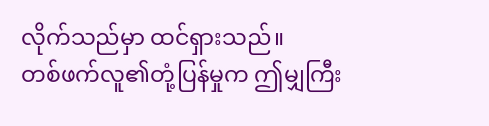လိုက်သည်မှာ ထင်ရှားသည်။
တစ်ဖက်လူ၏တုံ့ပြန်မှုက ဤမျှကြီး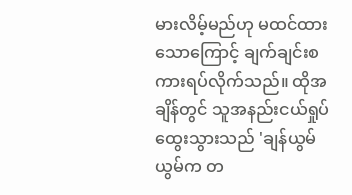မားလိမ့်မည်ဟု မထင်ထားသောကြောင့် ချက်ချင်းစကားရပ်လိုက်သည်။ ထိုအချိန်တွင် သူအနည်းငယ်ရှုပ်ထွေးသွားသည် 'ချန်ယွမ်ယွမ်က တ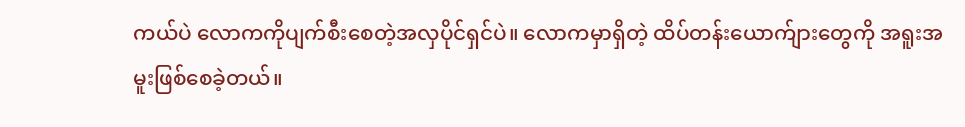ကယ်ပဲ လောကကိုပျက်စီးစေတဲ့အလှပိုင်ရှင်ပဲ။ လောကမှာရှိတဲ့ ထိပ်တန်းယောက်ျားတွေကို အရူးအမူးဖြစ်စေခဲ့တယ်။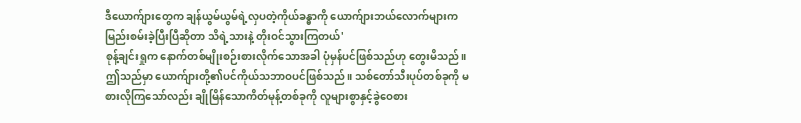ဒီယောက်ျားတွေက ချန်ယွမ်ယွမ်ရဲ့လှပတဲ့ကိုယ်ခန္ဓာကို ယောက်ျားဘယ်လောက်များက မြည်းစမ်းခဲ့ပြီးပြီဆိုတာ သိရဲ့သားနဲ့ တိုးဝင်သွားကြတယ်'
စုန့်ချင်းရှုက နောက်တစ်မျိုးစဉ်းစားလိုက်သောအခါ ပုံမှန်ပင်ဖြစ်သည်ဟု တွေးမိသည်။ ဤသည်မှာ ယောက်ျားတို့၏ပင်ကိုယ်သဘာဝပင်ဖြစ်သည်။ သစ်တော်သီးပုပ်တစ်ခုကို မစားလိုကြသော်လည်း ချိုမြိန်သောကိတ်မုန့်တစ်ခုကို လူများစွာနှင့်ခွဲဝေစား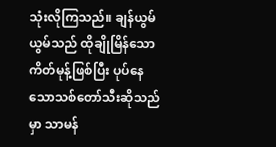သုံးလိုကြသည်။ ချန်ယွမ်ယွမ်သည် ထိုချိုမြိန်သောကိတ်မုန့်ဖြစ်ပြီး ပုပ်နေသောသစ်တော်သီးဆိုသည်မှာ သာမန်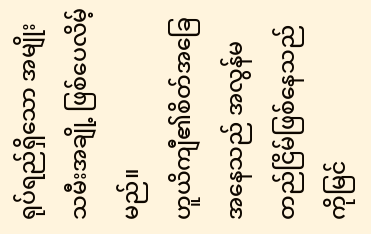ရုပ်ရည်ရှိသော အမျိုးသမီးအချို့ ဖြစ်ပေလိမ့်မည်။
ဟူယိကျီ၏စိတ်အခြေအနေသည် အလွန်မတည်ငြိမ်ဖြစ်နေသည်ကိုမြင်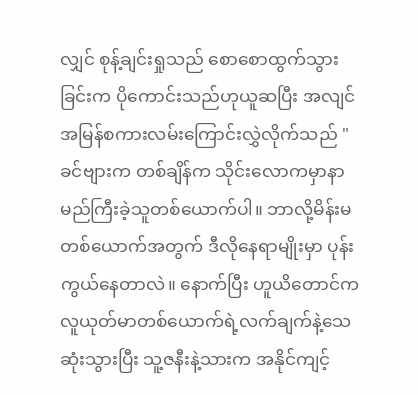လျှင် စုန့်ချင်းရှုသည် စောစောထွက်သွားခြင်းက ပိုကောင်းသည်ဟုယူဆပြီး အလျင်အမြန်စကားလမ်းကြောင်းလွှဲလိုက်သည် "ခင်ဗျားက တစ်ချိန်က သိုင်းလောကမှာနာမည်ကြီးခဲ့သူတစ်ယောက်ပါ။ ဘာလို့မိန်းမတစ်ယောက်အတွက် ဒီလိုနေရာမျိုးမှာ ပုန်းကွယ်နေတာလဲ။ နောက်ပြီး ဟူယိတောင်က လူယုတ်မာတစ်ယောက်ရဲ့လက်ချက်နဲ့သေဆုံးသွားပြီး သူ့ဇနီးနဲ့သားက အနိုင်ကျင့်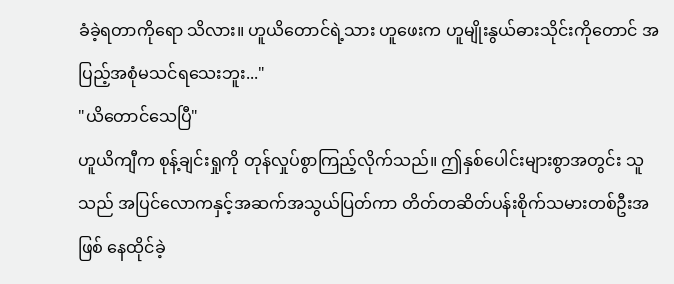ခံခဲ့ရတာကိုရော သိလား။ ဟူယိတောင်ရဲ့သား ဟူဖေးက ဟူမျိုးနွယ်ဓားသိုင်းကိုတောင် အပြည့်အစုံမသင်ရသေးဘူး..."
"ယိတောင်သေပြီ"
ဟူယိကျီက စုန့်ချင်းရှုကို တုန်လှုပ်စွာကြည့်လိုက်သည်။ ဤနှစ်ပေါင်းများစွာအတွင်း သူသည် အပြင်လောကနှင့်အဆက်အသွယ်ပြတ်ကာ တိတ်တဆိတ်ပန်းစိုက်သမားတစ်ဦးအဖြစ် နေထိုင်ခဲ့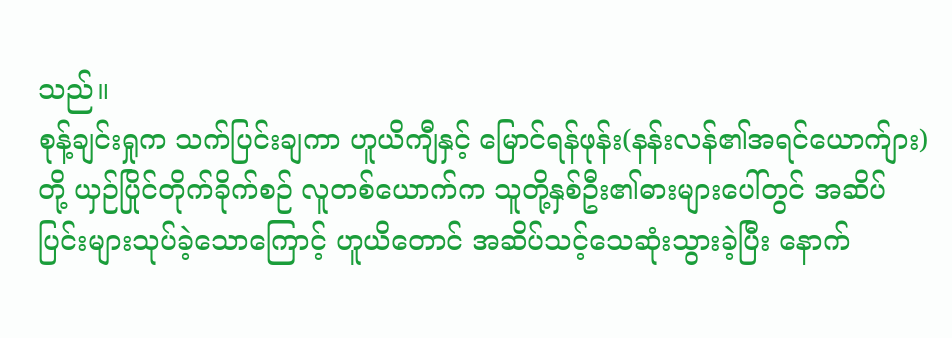သည်။
စုန့်ချင်းရှုက သက်ပြင်းချကာ ဟူယိကျီနှင့် မြောင်ရန်ဖုန်း(နန်းလန်၏အရင်ယောက်ျား)တို့ ယှဉ်ပြိုင်တိုက်ခိုက်စဉ် လူတစ်ယောက်က သူတို့နှစ်ဦး၏ဓားများပေါ်တွင် အဆိပ်ပြင်းများသုပ်ခဲ့သောကြောင့် ဟူယိတောင် အဆိပ်သင့်သေဆုံးသွားခဲ့ပြီး နောက်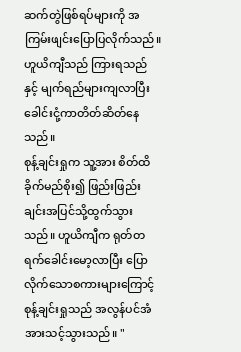ဆက်တွဲဖြစ်ရပ်များကို အကြမ်းဖျင်းပြောပြလိုက်သည်။
ဟူယိကျီသည် ကြားရသည်နှင့် မျက်ရည်များကျလာပြီး ခေါင်းငုံ့ကာတိတ်ဆိတ်နေသည်။
စုန့်ချင်းရှုက သူ့အား စိတ်ထိခိုက်မည်စိုး၍ ဖြည်းဖြည်းချင်းအပြင်သို့ထွက်သွားသည်။ ဟူယိကျီက ရုတ်တရက်ခေါင်းမော့လာပြီး ပြောလိုက်သောစကားများကြောင့် စုန့်ချင်းရှုသည် အလွန်ပင်အံအားသင့်သွားသည်။ "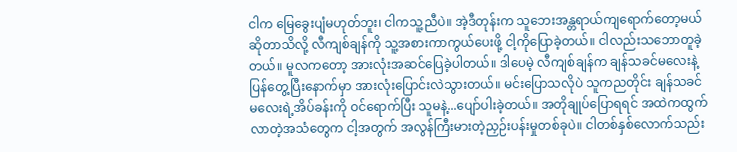ငါက မြေခွေးပျံမဟုတ်ဘူး၊ ငါကသူ့ညီပဲ။ အဲ့ဒီတုန်းက သူဘေးအန္တရာယ်ကျရောက်တော့မယ်ဆိုတာသိလို့ လီကျစ်ချန်ကို သူ့အစားကာကွယ်ပေးဖို့ ငါ့ကိုပြောခဲ့တယ်။ ငါလည်းသဘောတူခဲ့တယ်။ မူလကတော့ အားလုံးအဆင်ပြေခဲ့ပါတယ်။ ဒါပေမဲ့ လီကျစ်ချန်က ချန်သခင်မလေးနဲ့ပြန်တွေ့ပြီးနောက်မှာ အားလုံးပြောင်းလဲသွားတယ်။ မင်းပြောသလိုပဲ သူကညတိုင်း ချန်သခင်မလေးရဲ့အိပ်ခန်းကို ဝင်ရောက်ပြီး သူမနဲ့...ပျော်ပါးခဲ့တယ်။ အတိုချုပ်ပြောရရင် အထဲကထွက်လာတဲ့အသံတွေက ငါ့အတွက် အလွန်ကြီးမားတဲ့ညှဉ်းပန်းမှုတစ်ခုပဲ။ ငါတစ်နှစ်လောက်သည်း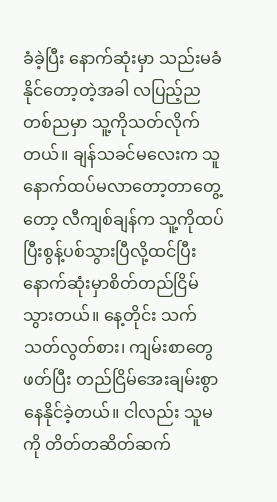ခံခဲ့ပြီး နောက်ဆုံးမှာ သည်းမခံနိုင်တော့တဲ့အခါ လပြည့်ညတစ်ညမှာ သူ့ကိုသတ်လိုက်တယ်။ ချန်သခင်မလေးက သူနောက်ထပ်မလာတော့တာတွေ့တော့ လီကျစ်ချန်က သူ့ကိုထပ်ပြီးစွန့်ပစ်သွားပြီလို့ထင်ပြီး နောက်ဆုံးမှာစိတ်တည်ငြိမ်သွားတယ်။ နေ့တိုင်း သက်သတ်လွတ်စား၊ ကျမ်းစာတွေဖတ်ပြီး တည်ငြိမ်အေးချမ်းစွာနေနိုင်ခဲ့တယ်။ ငါလည်း သူမကို တိတ်တဆိတ်ဆက်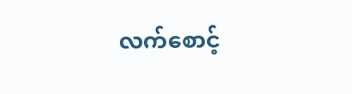လက်စောင့်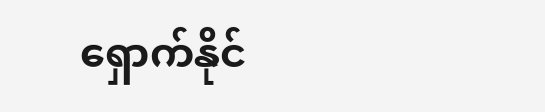ရှောက်နိုင်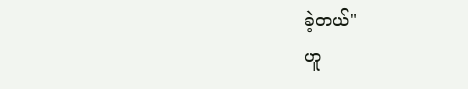ခဲ့တယ်"
ဟူ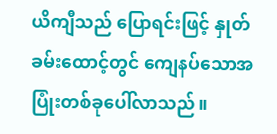ယိကျီသည် ပြောရင်းဖြင့် နှုတ်ခမ်းထောင့်တွင် ကျေနပ်သောအပြုံးတစ်ခုပေါ်လာသည်။